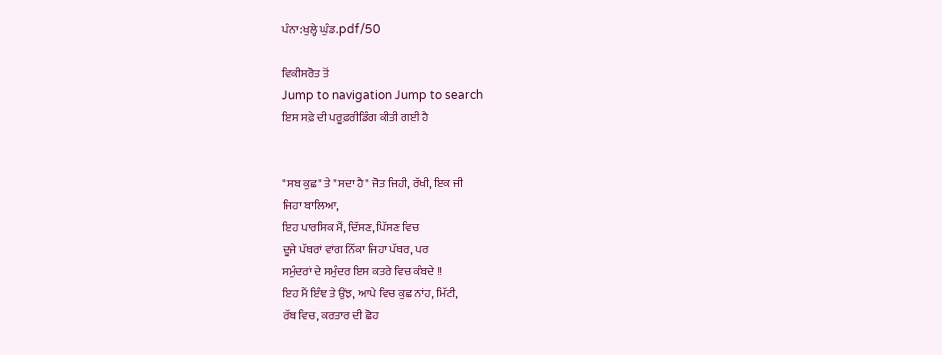ਪੰਨਾ:ਖੁਲ੍ਹੇ ਘੁੰਡ.pdf/50

ਵਿਕੀਸਰੋਤ ਤੋਂ
Jump to navigation Jump to search
ਇਸ ਸਫ਼ੇ ਦੀ ਪਰੂਫ਼ਰੀਡਿੰਗ ਕੀਤੀ ਗਈ ਹੈ


"ਸਬ ਕੁਛ" ਤੇ "ਸਦਾ ਹੈ" ਜੋਤ ਜਿਹੀ, ਰੱਖੀ, ਇਕ ਜੀ
ਜਿਹਾ ਬਾਲਿਆ,
ਇਹ ਪਾਰਸਿਕ ਮੈਂ, ਦਿੱਸਣ, ਪਿੱਸਣ ਵਿਚ
ਦੂਜੇ ਪੱਥਰਾਂ ਵਾਂਗ ਨਿੱਕਾ ਜਿਹਾ ਪੱਥਰ, ਪਰ
ਸਮੁੰਦਰਾਂ ਦੇ ਸਮੁੰਦਰ ਇਸ ਕਤਰੇ ਵਿਚ ਕੰਬਦੇ !!
ਇਹ ਮੈਂ ਇੰਞ ਤੇ ਉਂਝ, ਆਪੇ ਵਿਚ ਕੁਛ ਨਾਂਹ, ਮਿੱਟੀ,
ਰੱਬ ਵਿਚ, ਕਰਤਾਰ ਦੀ ਛੋਹ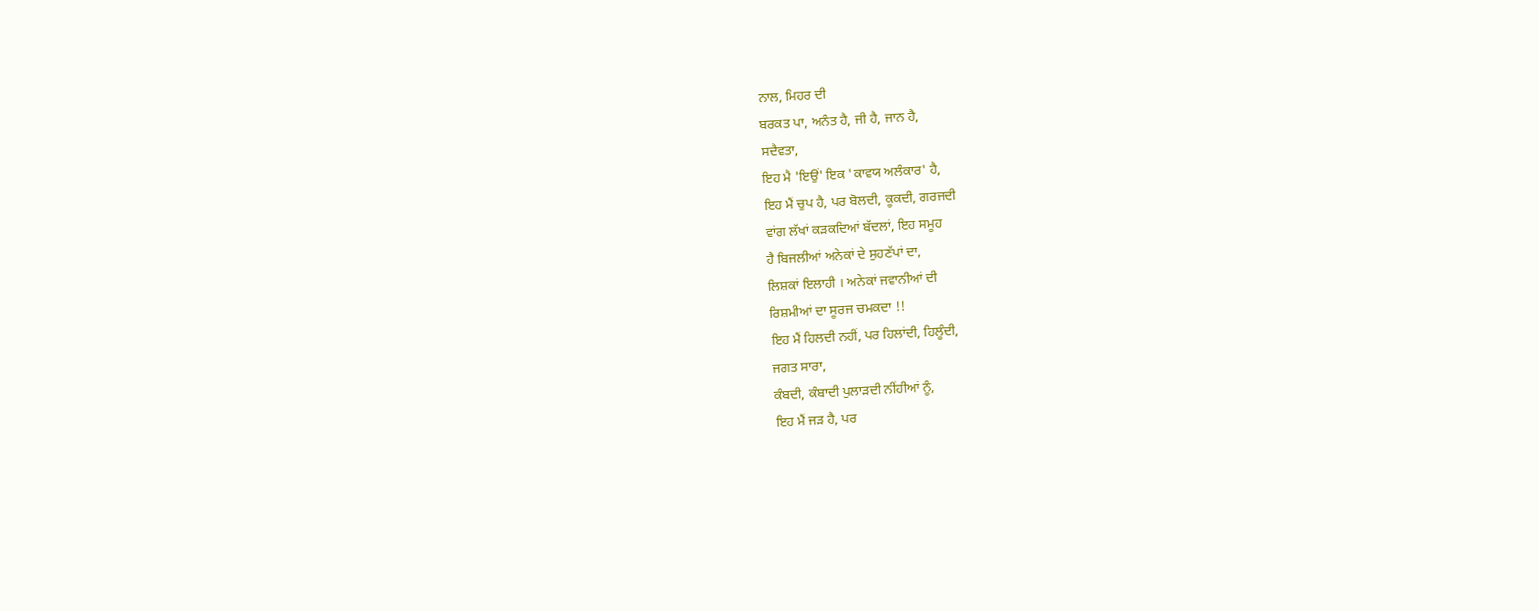ਨਾਲ, ਮਿਹਰ ਦੀ
ਬਰਕਤ ਪਾ, ਅਨੰਤ ਹੈ, ਜੀ ਹੈ, ਜਾਨ ਹੈ,
ਸਦੈਵਤਾ,
ਇਹ ਮੈ 'ਇਉਂ' ਇਕ 'ਕਾਵਯ ਅਲੰਕਾਰ' ਹੈ,
ਇਹ ਮੈਂ ਚੁਪ ਹੈ, ਪਰ ਬੋਲਦੀ, ਕੂਕਦੀ, ਗਰਜਦੀ
ਵਾਂਗ ਲੱਖਾਂ ਕੜਕਦਿਆਂ ਬੱਦਲਾਂ, ਇਹ ਸਮੂਹ
ਹੈ ਬਿਜਲੀਆਂ ਅਨੇਕਾਂ ਦੇ ਸੁਹਣੱਪਾਂ ਦਾ,
ਲਿਸ਼ਕਾਂ ਇਲਾਹੀ । ਅਨੇਕਾਂ ਜਵਾਨੀਆਂ ਦੀ
ਰਿਸ਼ਮੀਆਂ ਦਾ ਸੂਰਜ ਚਮਕਦਾ !!
ਇਹ ਮੈਂ ਹਿਲਦੀ ਨਹੀਂ, ਪਰ ਹਿਲਾਂਦੀ, ਹਿਲੂੰਦੀ,
ਜਗਤ ਸਾਰਾ,
ਕੰਬਦੀ, ਕੰਬਾਦੀ ਪੁਲਾੜਦੀ ਨੀਂਹੀਆਂ ਨੂੰ,
ਇਹ ਮੈਂ ਜੜ ਹੈ, ਪਰ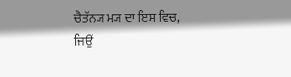ਚੈਤੱਨ੍ਯ ਮ੍ਯ ਦਾ ਇਸ ਵਿਚ,
ਜਿਉਂ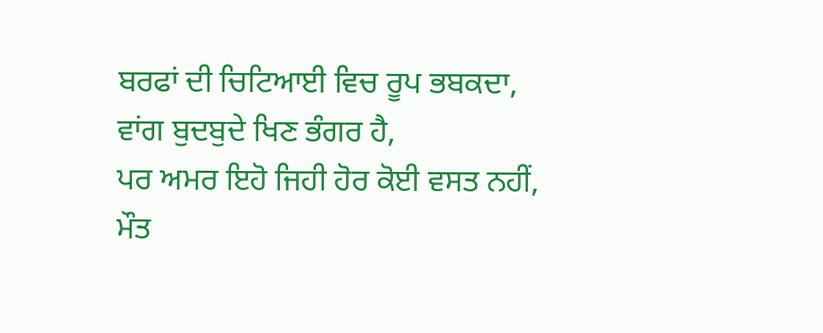ਬਰਫਾਂ ਦੀ ਚਿਟਿਆਈ ਵਿਚ ਰੂਪ ਭਬਕਦਾ,
ਵਾਂਗ ਬੁਦਬੁਦੇ ਖਿਣ ਭੰਗਰ ਹੈ,
ਪਰ ਅਮਰ ਇਹੋ ਜਿਹੀ ਹੋਰ ਕੋਈ ਵਸਤ ਨਹੀਂ,
ਮੌਤ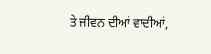ਤੇ ਜੀਵਨ ਦੀਆਂ ਵਾਦੀਆਂ,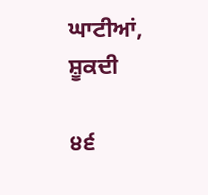ਘਾਟੀਆਂ, ਸ਼ੂਕਦੀ

੪੬